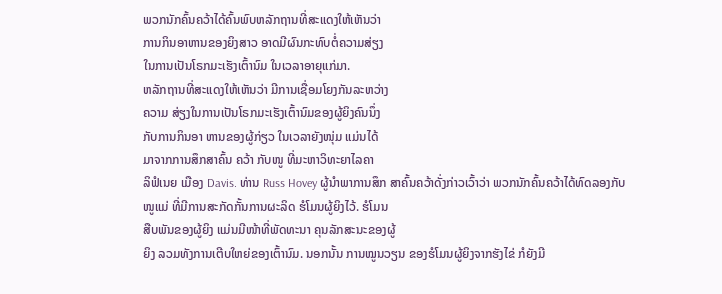ພວກນັກຄົ້ນຄວ້າໄດ້ຄົ້ນພົບຫລັກຖານທີ່ສະແດງໃຫ້ເຫັນວ່າ
ການກິນອາຫານຂອງຍິງສາວ ອາດມີຜົນກະທົບຕໍ່ຄວາມສ່ຽງ
ໃນການເປັນໂຣກມະເຮັງເຕົ້ານົມ ໃນເວລາອາຍຸແກ່ມາ.
ຫລັກຖານທີ່ສະແດງໃຫ້ເຫັນວ່າ ມີການເຊື່ອມໂຍງກັນລະຫວ່າງ
ຄວາມ ສ່ຽງໃນການເປັນໂຣກມະເຮັງເຕົ້ານົມຂອງຜູ້ຍິງຄົນນຶ່ງ
ກັບການກິນອາ ຫານຂອງຜູ້ກ່ຽວ ໃນເວລາຍັງໜຸ່ມ ແມ່ນໄດ້
ມາຈາກການສຶກສາຄົ້ນ ຄວ້າ ກັບໜູ ທີ່ມະຫາວິທະຍາໄລຄາ
ລິຟໍເນຍ ເມືອງ Davis. ທ່ານ Russ Hovey ຜູ້ນໍາພາການສຶກ ສາຄົ້ນຄວ້າດັ່ງກ່າວເວົ້າວ່າ ພວກນັກຄົ້ນຄວ້າໄດ້ທົດລອງກັບ
ໜູແມ່ ທີ່ມີການສະກັດກັ້ນການຜະລິດ ຮໍໂມນຜູ້ຍິງໄວ້. ຮໍໂມນ
ສືບພັນຂອງຜູ້ຍິງ ແມ່ນມີໜ້າທີ່ພັດທະນາ ຄຸນລັກສະນະຂອງຜູ້
ຍິງ ລວມທັງການເຕີບໃຫຍ່ຂອງເຕົ້ານົມ. ນອກນັ້ນ ການໝູນວຽນ ຂອງຮໍໂມນຜູ້ຍິງຈາກຮັງໄຂ່ ກໍຍັງມີ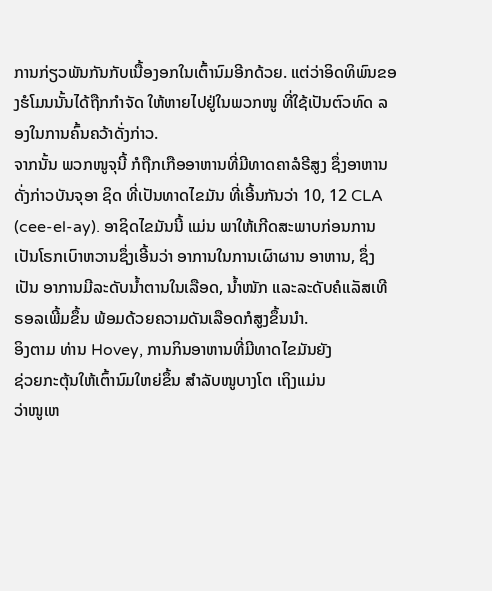ການກ່ຽວພັນກັນກັບເນື້ອງອກໃນເຕົ້ານົມອີກດ້ວຍ. ແຕ່ວ່າອິດທິພົນຂອງຮໍໂມນນັ້ນໄດ້ຖືກກໍາຈັດ ໃຫ້ຫາຍໄປຢູ່ໃນພວກໜູ ທີ່ໃຊ້ເປັນຕົວທົດ ລອງໃນການຄົ້ນຄວ້າດັ່ງກ່າວ.
ຈາກນັ້ນ ພວກໜູຈຸນີ້ ກໍຖືກເກືອອາຫານທີ່ມີທາດຄາລໍຣີສູງ ຊຶ່ງອາຫານ ດັ່ງກ່າວບັນຈຸອາ ຊິດ ທີ່ເປັນທາດໄຂມັນ ທີ່ເອີ້ນກັນວ່າ 10, 12 CLA (cee-el-ay). ອາຊິດໄຂມັນນີ້ ແມ່ນ ພາໃຫ້ເກີດສະພາບກ່ອນການເປັນໂຣກເບົາຫວານຊຶ່ງເອີ້ນວ່າ ອາການໃນການເຜົາຜານ ອາຫານ, ຊຶ່ງເປັນ ອາການມີລະດັບນໍ້າຕານໃນເລືອດ, ນໍ້າໜັກ ແລະລະດັບຄໍແລັສເທີ ຣອລເພີ້ມຂຶ້ນ ພ້ອມດ້ວຍຄວາມດັນເລືອດກໍສູງຂຶ້ນນໍາ.
ອິງຕາມ ທ່ານ Hovey, ການກິນອາຫານທີ່ມີທາດໄຂມັນຍັງ
ຊ່ວຍກະຕຸ້ນໃຫ້ເຕົ້ານົມໃຫຍ່ຂຶ້ນ ສໍາລັບໜູບາງໂຕ ເຖິງແມ່ນ
ວ່າໜູເຫ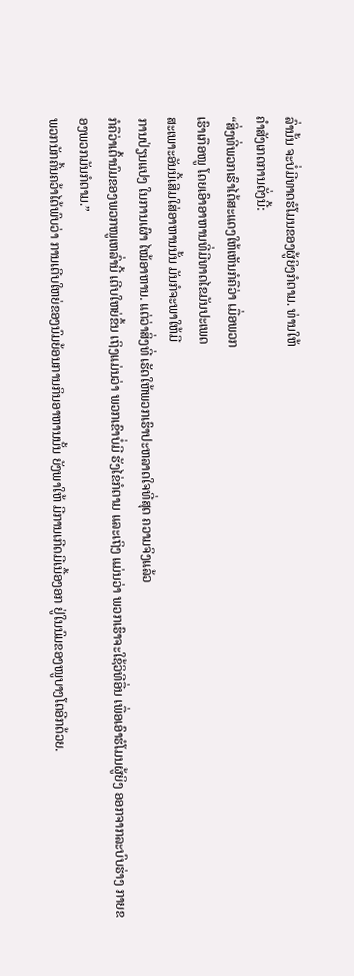ລົ່ານັ້ນ ຈະບໍ່ມີທາດຮໍໂມນຂອງຜູ້ຍິງກໍຕາມ. ທ່ານໃຫ້
ຄໍາສັງເກດການດັ່ງນີ້:
“ສິ່ງທີ່ພວກເຮົາໄດ້ສະແດງໃຫ້ເຫັນກໍຄືວ່າ ເມື່ອພວກ
ເຮົາເກືອໜູ ໂດຍເອົາອາຫານທີ່ມີທາດໄຂມັນປະເພດ
ສະເພາະອັນນີ້ເສີມໃສ່ອາຫານນັ້ນ ມັນກໍຈະພາໃຫ້ມີ
ການປ່ຽນແປງ ໃນການເຜົາ ໄໝ້ອາຫານ. ແຕ່ວ່າສິ່ງທີ່ ເຮັດໃຫ້ພວກເຮົາປະຫລາດໃຈທີ່ສຸດ ຄວາມຈິງແລ້ວ
ກໍຄືວ່າເຕົ້ານົມຂອງພວກໜູເຫລົ່ານີ້ ເຕີບໃຫຍ່ຂຶ້ນ ເຖິງແມ່ນວ່າ ພວກເຂົາບໍ່ມີ ຮັງໄຂ່ກໍຕາມ ແລະເຖິງ ແມ່ນວ່າ ພວກເຮົາຈະໃຊ້ວິທີອື່ນ ເພື່ອເອົາຮໍໂມນຜູ້ຍິງ ອອກຈາກລະບົບຮ່າງ ກາຍຂອງພວກມັນກໍຕາມ.”
ພວກນັກຄົ້ນຄວ້າໄດ້ພົບວ່າ ການເຕີບໃຫຍ່ຂອງນົມຍ້ອນການກິນອາຫານນັ້ນ ຍັງພາໃຫ້ ມີການເກີດມີເນື້ອງອກ ຢູ່ໃນນົມຂອງໜູບາງໂຕອີກດ້ວຍ.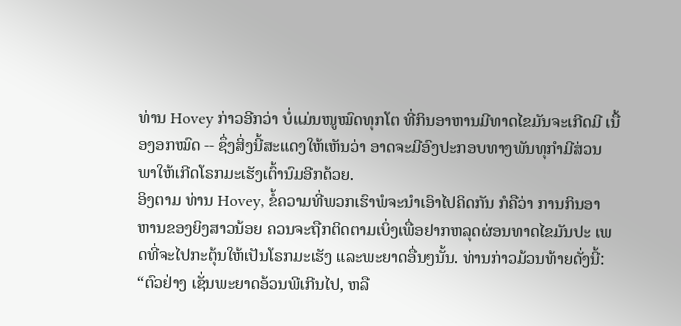ທ່ານ Hovey ກ່າວອີກວ່າ ບໍ່ແມ່ນໜູໝົດທຸກໂຕ ທີ່ກິນອາຫານມີທາດໄຂມັນຈະເກີດມີ ເນື້ອງອກໝົດ -- ຊຶ່ງສິ່ງນີ້ສະແດງໃຫ້ເຫັນວ່າ ອາດຈະມີອົງປະກອບທາງພັນທຸກຳມີສ່ວນ ພາໃຫ້ເກີດໂຣກມະເຮັງເຕົ້ານົມອີກດ້ວຍ.
ອິງຕາມ ທ່ານ Hovey, ຂໍ້ຄວາມທີ່ພວກເຮົາພໍຈະນໍາເອົາໄປຄິດກັນ ກໍຄືວ່າ ການກິນອາ ຫານຂອງຍິງສາວນ້ອຍ ຄວນຈະຖືກຕິດຕາມເບິ່ງເພື່ອຢາກຫລຸດຜ່ອນທາດໄຂມັນປະ ເພດທີ່ຈະໄປກະຕຸ້ນໃຫ້ເປັນໂຣກມະເຮັງ ແລະພະຍາດອື່ນໆນັ້ນ. ທ່ານກ່າວມ້ວນທ້າຍດັ່ງນີ້:
“ຕົວຢ່າງ ເຊັ່ນພະຍາດອ້ວນພີເກີນໄປ, ຫລື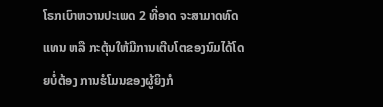ໂຣກເບົາຫວານປະເພດ 2 ທີ່ອາດ ຈະສາມາດທົດແທນ ຫລື ກະຕຸ້ນໃຫ້ມີການເຕີບໂຕຂອງນົມໄດ້ໂດຍບໍ່ຕ້ອງ ການຮໍໂມນຂອງຜູ້ຍິງກໍ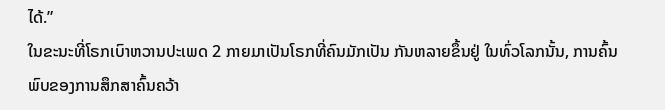ໄດ້.”
ໃນຂະນະທີ່ໂຣກເບົາຫວານປະເພດ 2 ກາຍມາເປັນໂຣກທີ່ຄົນມັກເປັນ ກັນຫລາຍຂຶ້ນຢູ່ ໃນທົ່ວໂລກນັ້ນ, ການຄົ້ນພົບຂອງການສຶກສາຄົ້ນຄວ້າ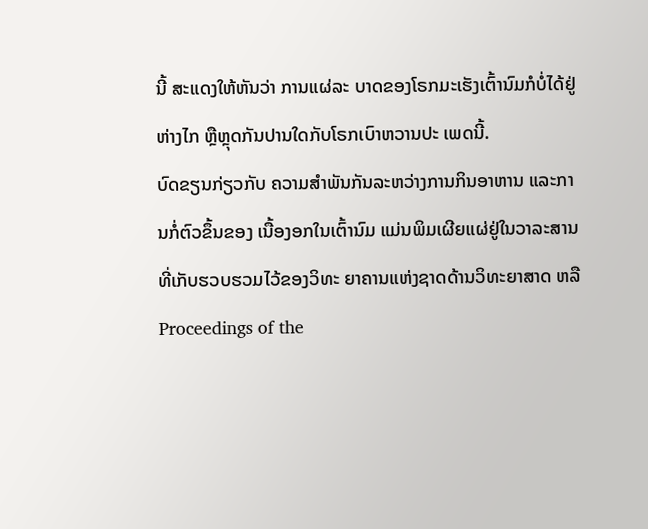ນີ້ ສະແດງໃຫ້ຫັນວ່າ ການແຜ່ລະ ບາດຂອງໂຣກມະເຮັງເຕົ້ານົມກໍບໍ່ໄດ້ຢູ່ຫ່າງໄກ ຫຼືຫຼຸດກັນປານໃດກັບໂຣກເບົາຫວານປະ ເພດນີ້.
ບົດຂຽນກ່ຽວກັບ ຄວາມສຳພັນກັນລະຫວ່າງການກິນອາຫານ ແລະການກໍ່ຕົວຂຶ້ນຂອງ ເນື້ອງອກໃນເຕົ້ານົມ ແມ່ນພິມເຜີຍແຜ່ຢູ່ໃນວາລະສານ ທີ່ເກັບຮວບຮວມໄວ້ຂອງວິທະ ຍາຄານແຫ່ງຊາດດ້ານວິທະຍາສາດ ຫລື Proceedings of the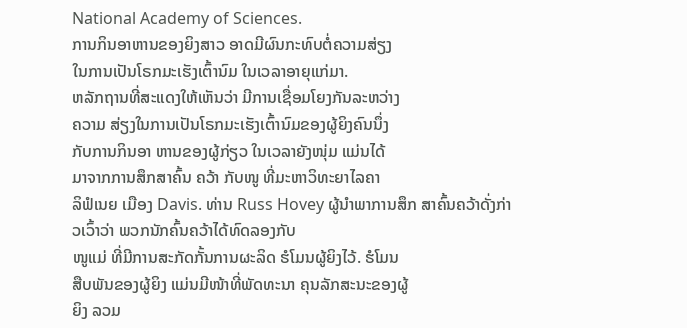National Academy of Sciences.
ການກິນອາຫານຂອງຍິງສາວ ອາດມີຜົນກະທົບຕໍ່ຄວາມສ່ຽງ
ໃນການເປັນໂຣກມະເຮັງເຕົ້ານົມ ໃນເວລາອາຍຸແກ່ມາ.
ຫລັກຖານທີ່ສະແດງໃຫ້ເຫັນວ່າ ມີການເຊື່ອມໂຍງກັນລະຫວ່າງ
ຄວາມ ສ່ຽງໃນການເປັນໂຣກມະເຮັງເຕົ້ານົມຂອງຜູ້ຍິງຄົນນຶ່ງ
ກັບການກິນອາ ຫານຂອງຜູ້ກ່ຽວ ໃນເວລາຍັງໜຸ່ມ ແມ່ນໄດ້
ມາຈາກການສຶກສາຄົ້ນ ຄວ້າ ກັບໜູ ທີ່ມະຫາວິທະຍາໄລຄາ
ລິຟໍເນຍ ເມືອງ Davis. ທ່ານ Russ Hovey ຜູ້ນໍາພາການສຶກ ສາຄົ້ນຄວ້າດັ່ງກ່າວເວົ້າວ່າ ພວກນັກຄົ້ນຄວ້າໄດ້ທົດລອງກັບ
ໜູແມ່ ທີ່ມີການສະກັດກັ້ນການຜະລິດ ຮໍໂມນຜູ້ຍິງໄວ້. ຮໍໂມນ
ສືບພັນຂອງຜູ້ຍິງ ແມ່ນມີໜ້າທີ່ພັດທະນາ ຄຸນລັກສະນະຂອງຜູ້
ຍິງ ລວມ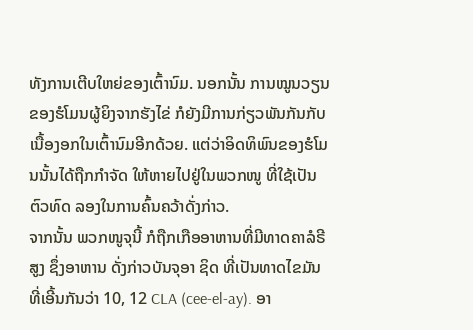ທັງການເຕີບໃຫຍ່ຂອງເຕົ້ານົມ. ນອກນັ້ນ ການໝູນວຽນ ຂອງຮໍໂມນຜູ້ຍິງຈາກຮັງໄຂ່ ກໍຍັງມີການກ່ຽວພັນກັນກັບເນື້ອງອກໃນເຕົ້ານົມອີກດ້ວຍ. ແຕ່ວ່າອິດທິພົນຂອງຮໍໂມນນັ້ນໄດ້ຖືກກໍາຈັດ ໃຫ້ຫາຍໄປຢູ່ໃນພວກໜູ ທີ່ໃຊ້ເປັນຕົວທົດ ລອງໃນການຄົ້ນຄວ້າດັ່ງກ່າວ.
ຈາກນັ້ນ ພວກໜູຈຸນີ້ ກໍຖືກເກືອອາຫານທີ່ມີທາດຄາລໍຣີສູງ ຊຶ່ງອາຫານ ດັ່ງກ່າວບັນຈຸອາ ຊິດ ທີ່ເປັນທາດໄຂມັນ ທີ່ເອີ້ນກັນວ່າ 10, 12 CLA (cee-el-ay). ອາ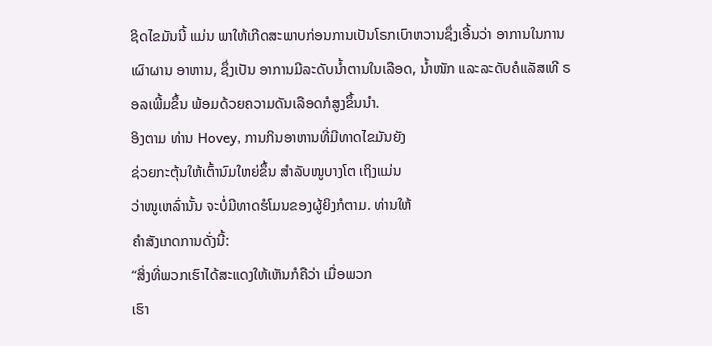ຊິດໄຂມັນນີ້ ແມ່ນ ພາໃຫ້ເກີດສະພາບກ່ອນການເປັນໂຣກເບົາຫວານຊຶ່ງເອີ້ນວ່າ ອາການໃນການເຜົາຜານ ອາຫານ, ຊຶ່ງເປັນ ອາການມີລະດັບນໍ້າຕານໃນເລືອດ, ນໍ້າໜັກ ແລະລະດັບຄໍແລັສເທີ ຣອລເພີ້ມຂຶ້ນ ພ້ອມດ້ວຍຄວາມດັນເລືອດກໍສູງຂຶ້ນນໍາ.
ອິງຕາມ ທ່ານ Hovey, ການກິນອາຫານທີ່ມີທາດໄຂມັນຍັງ
ຊ່ວຍກະຕຸ້ນໃຫ້ເຕົ້ານົມໃຫຍ່ຂຶ້ນ ສໍາລັບໜູບາງໂຕ ເຖິງແມ່ນ
ວ່າໜູເຫລົ່ານັ້ນ ຈະບໍ່ມີທາດຮໍໂມນຂອງຜູ້ຍິງກໍຕາມ. ທ່ານໃຫ້
ຄໍາສັງເກດການດັ່ງນີ້:
“ສິ່ງທີ່ພວກເຮົາໄດ້ສະແດງໃຫ້ເຫັນກໍຄືວ່າ ເມື່ອພວກ
ເຮົາ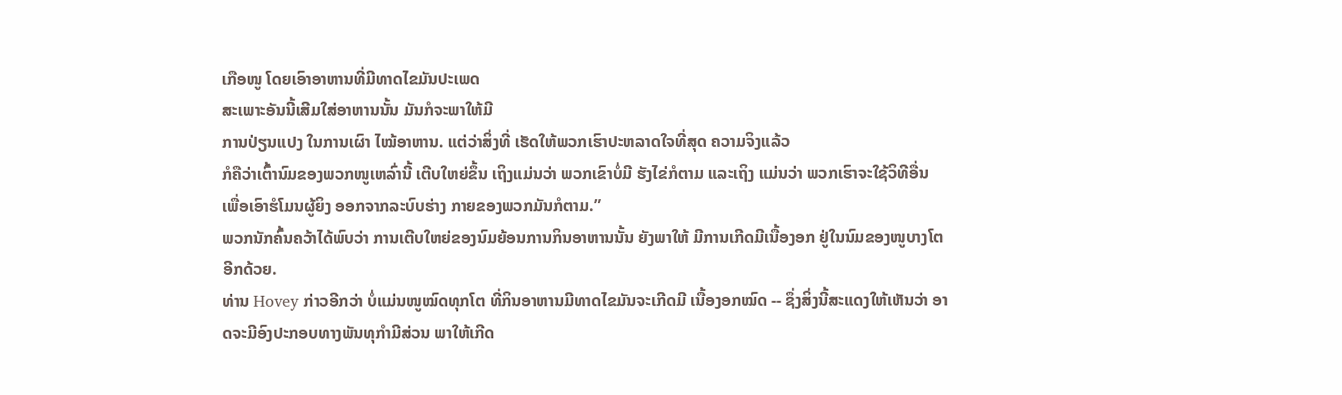ເກືອໜູ ໂດຍເອົາອາຫານທີ່ມີທາດໄຂມັນປະເພດ
ສະເພາະອັນນີ້ເສີມໃສ່ອາຫານນັ້ນ ມັນກໍຈະພາໃຫ້ມີ
ການປ່ຽນແປງ ໃນການເຜົາ ໄໝ້ອາຫານ. ແຕ່ວ່າສິ່ງທີ່ ເຮັດໃຫ້ພວກເຮົາປະຫລາດໃຈທີ່ສຸດ ຄວາມຈິງແລ້ວ
ກໍຄືວ່າເຕົ້ານົມຂອງພວກໜູເຫລົ່ານີ້ ເຕີບໃຫຍ່ຂຶ້ນ ເຖິງແມ່ນວ່າ ພວກເຂົາບໍ່ມີ ຮັງໄຂ່ກໍຕາມ ແລະເຖິງ ແມ່ນວ່າ ພວກເຮົາຈະໃຊ້ວິທີອື່ນ ເພື່ອເອົາຮໍໂມນຜູ້ຍິງ ອອກຈາກລະບົບຮ່າງ ກາຍຂອງພວກມັນກໍຕາມ.”
ພວກນັກຄົ້ນຄວ້າໄດ້ພົບວ່າ ການເຕີບໃຫຍ່ຂອງນົມຍ້ອນການກິນອາຫານນັ້ນ ຍັງພາໃຫ້ ມີການເກີດມີເນື້ອງອກ ຢູ່ໃນນົມຂອງໜູບາງໂຕອີກດ້ວຍ.
ທ່ານ Hovey ກ່າວອີກວ່າ ບໍ່ແມ່ນໜູໝົດທຸກໂຕ ທີ່ກິນອາຫານມີທາດໄຂມັນຈະເກີດມີ ເນື້ອງອກໝົດ -- ຊຶ່ງສິ່ງນີ້ສະແດງໃຫ້ເຫັນວ່າ ອາດຈະມີອົງປະກອບທາງພັນທຸກຳມີສ່ວນ ພາໃຫ້ເກີດ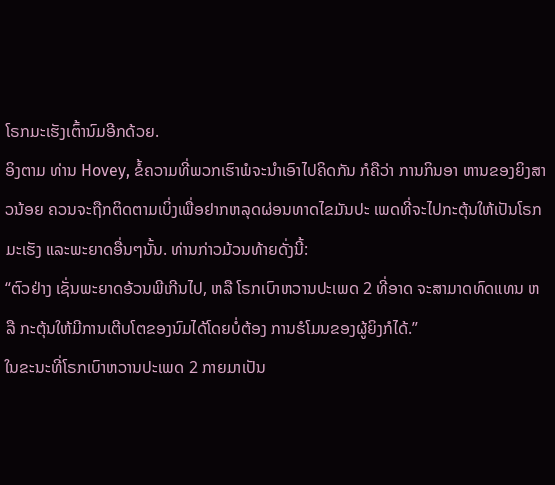ໂຣກມະເຮັງເຕົ້ານົມອີກດ້ວຍ.
ອິງຕາມ ທ່ານ Hovey, ຂໍ້ຄວາມທີ່ພວກເຮົາພໍຈະນໍາເອົາໄປຄິດກັນ ກໍຄືວ່າ ການກິນອາ ຫານຂອງຍິງສາວນ້ອຍ ຄວນຈະຖືກຕິດຕາມເບິ່ງເພື່ອຢາກຫລຸດຜ່ອນທາດໄຂມັນປະ ເພດທີ່ຈະໄປກະຕຸ້ນໃຫ້ເປັນໂຣກມະເຮັງ ແລະພະຍາດອື່ນໆນັ້ນ. ທ່ານກ່າວມ້ວນທ້າຍດັ່ງນີ້:
“ຕົວຢ່າງ ເຊັ່ນພະຍາດອ້ວນພີເກີນໄປ, ຫລື ໂຣກເບົາຫວານປະເພດ 2 ທີ່ອາດ ຈະສາມາດທົດແທນ ຫລື ກະຕຸ້ນໃຫ້ມີການເຕີບໂຕຂອງນົມໄດ້ໂດຍບໍ່ຕ້ອງ ການຮໍໂມນຂອງຜູ້ຍິງກໍໄດ້.”
ໃນຂະນະທີ່ໂຣກເບົາຫວານປະເພດ 2 ກາຍມາເປັນ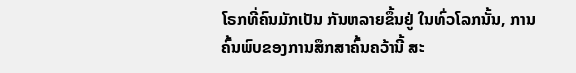ໂຣກທີ່ຄົນມັກເປັນ ກັນຫລາຍຂຶ້ນຢູ່ ໃນທົ່ວໂລກນັ້ນ, ການຄົ້ນພົບຂອງການສຶກສາຄົ້ນຄວ້ານີ້ ສະ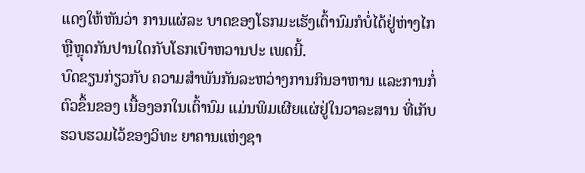ແດງໃຫ້ຫັນວ່າ ການແຜ່ລະ ບາດຂອງໂຣກມະເຮັງເຕົ້ານົມກໍບໍ່ໄດ້ຢູ່ຫ່າງໄກ ຫຼືຫຼຸດກັນປານໃດກັບໂຣກເບົາຫວານປະ ເພດນີ້.
ບົດຂຽນກ່ຽວກັບ ຄວາມສຳພັນກັນລະຫວ່າງການກິນອາຫານ ແລະການກໍ່ຕົວຂຶ້ນຂອງ ເນື້ອງອກໃນເຕົ້ານົມ ແມ່ນພິມເຜີຍແຜ່ຢູ່ໃນວາລະສານ ທີ່ເກັບຮວບຮວມໄວ້ຂອງວິທະ ຍາຄານແຫ່ງຊາ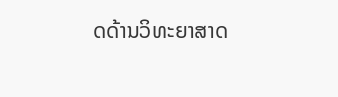ດດ້ານວິທະຍາສາດ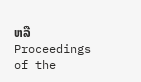ຫລື Proceedings of the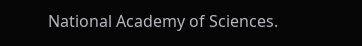National Academy of Sciences.